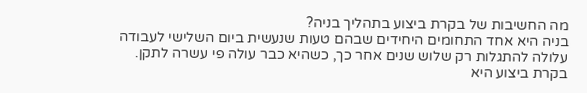מה החשיבות של בקרת ביצוע בתהליך בניה?
בניה היא אחד התחומים היחידים שבהם טעות שנעשית ביום השלישי לעבודה עלולה להתגלות רק שלוש שנים אחר כך, כשהיא כבר עולה פי עשרה לתקן. בקרת ביצוע היא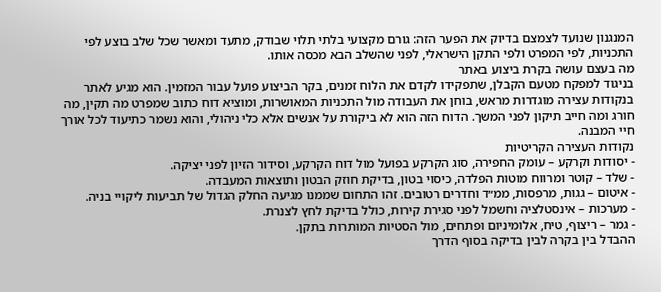המנגנון שנועד לצמצם בדיוק את הפער הזה: גורם מקצועי בלתי תלוי שבודק, מתעד ומאשר שכל שלב בוצע לפי התכניות, לפי המפרט ולפי התקן הישראלי, לפני שהשלב הבא מכסה אותו.
מה בעצם עושה בקרת ביצוע באתר
בניגוד למפקח מטעם הקבלן, שתפקידו לקדם את הלוח זמנים, בקר הביצוע פועל עבור המזמין. הוא מגיע לאתר בנקודות עצירה מוגדרות מראש, בוחן את העבודה מול התכניות המאושרות, ומוציא דוח כתוב שמפרט מה תקין, מה חורג ומה חייב תיקון לפני המשך. הדוח הזה הוא לא ביקורת על אנשים אלא כלי ניהולי, והוא נשמר כתיעוד לכל אורך חיי המבנה.
נקודות העצירה הקריטיות
- יסודות וקרקע – עומק החפירה, סוג הקרקע בפועל מול דוח הקרקע, וסידור הזיון לפני יציקה.
- שלד – קוטר ומרווח מוטות הפלדה, כיסוי בטון, בדיקת חוזק הבטון ותוצאות המעבדה.
- איטום – גגות, מרפסות, ממ״ד וחדרים רטובים. זהו התחום שממנו מגיעה החלק הגדול של תביעות ליקויי בניה.
- מערכות – אינסטלציה וחשמל לפני סגירת קירות, כולל בדיקת לחץ לצנרת.
- גמר – ריצוף, טיח, אלומיניום ופתחים, מול הסטיות המותרות בתקן.
ההבדל בין בקרה לבין בדיקה בסוף הדרך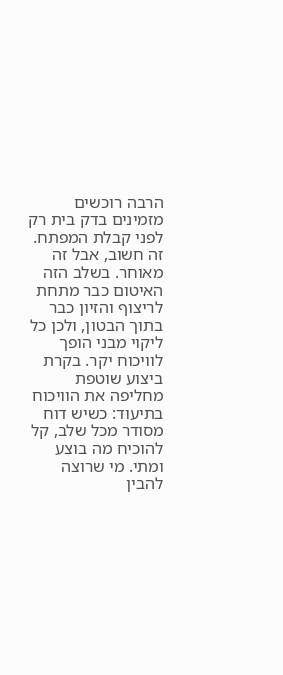הרבה רוכשים מזמינים בדק בית רק לפני קבלת המפתח. זה חשוב, אבל זה מאוחר. בשלב הזה האיטום כבר מתחת לריצוף והזיון כבר בתוך הבטון, ולכן כל ליקוי מבני הופך לוויכוח יקר. בקרת ביצוע שוטפת מחליפה את הוויכוח בתיעוד: כשיש דוח מסודר מכל שלב, קל להוכיח מה בוצע ומתי. מי שרוצה להבין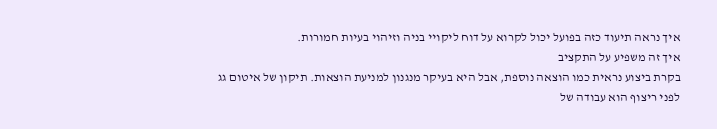איך נראה תיעוד כזה בפועל יכול לקרוא על דוח ליקויי בניה וזיהוי בעיות חמורות.
איך זה משפיע על התקציב
בקרת ביצוע נראית כמו הוצאה נוספת, אבל היא בעיקר מנגנון למניעת הוצאות. תיקון של איטום גג לפני ריצוף הוא עבודה של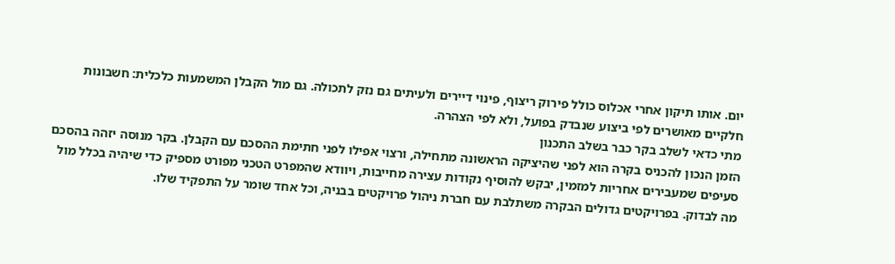יום. אותו תיקון אחרי אכלוס כולל פירוק ריצוף, פינוי דיירים ולעיתים גם נזק לתכולה. גם מול הקבלן המשמעות כלכלית: חשבונות חלקיים מאושרים לפי ביצוע שנבדק בפועל, ולא לפי הצהרה.
מתי כדאי לשלב בקר כבר בשלב התכנון
הזמן הנכון להכניס בקרה הוא לפני שהיציקה הראשונה מתחילה, ורצוי אפילו לפני חתימת ההסכם עם הקבלן. בקר מנוסה יזהה בהסכם סעיפים שמעבירים אחריות למזמין, יבקש להוסיף נקודות עצירה מחייבות, ויוודא שהמפרט הטכני מפורט מספיק כדי שיהיה בכלל מול מה לבדוק. בפרויקטים גדולים הבקרה משתלבת עם חברת ניהול פרויקטים בבניה, וכל אחד שומר על התפקיד שלו.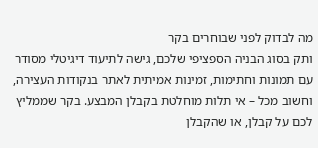מה לבדוק לפני שבוחרים בקר
ותק בסוג הבניה הספציפי שלכם, גישה לתיעוד דיגיטלי מסודר עם תמונות וחתימות, זמינות אמיתית לאתר בנקודות העצירה, וחשוב מכל – אי תלות מוחלטת בקבלן המבצע. בקר שממליץ לכם על קבלן, או שהקבלן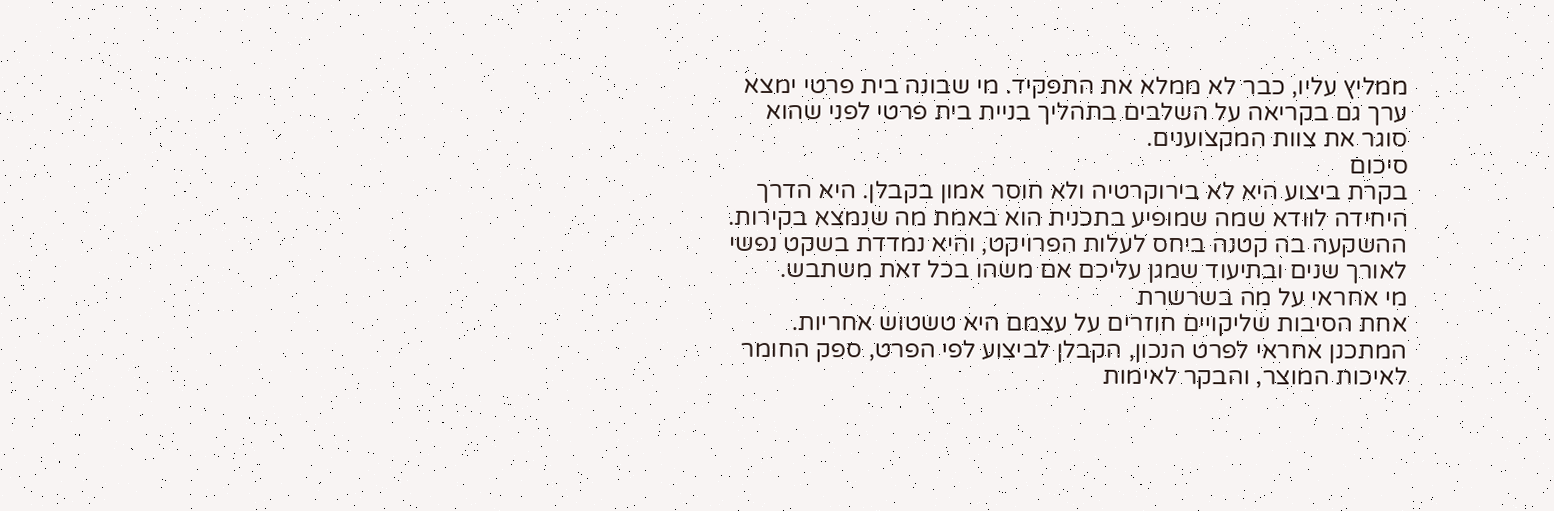ממליץ עליו, כבר לא ממלא את התפקיד. מי שבונה בית פרטי ימצא ערך גם בקריאה על השלבים בתהליך בניית בית פרטי לפני שהוא סוגר את צוות המקצוענים.
סיכום
בקרת ביצוע היא לא בירוקרטיה ולא חוסר אמון בקבלן. היא הדרך היחידה לוודא שמה שמופיע בתכנית הוא באמת מה שנמצא בקירות. ההשקעה בה קטנה ביחס לעלות הפרויקט, והיא נמדדת בשקט נפשי לאורך שנים ובתיעוד שמגן עליכם אם משהו בכל זאת משתבש.
מי אחראי על מה בשרשרת
אחת הסיבות שליקויים חוזרים על עצמם היא טשטוש אחריות. המתכנן אחראי לפרט הנכון, הקבלן לביצוע לפי הפרט, ספק החומר לאיכות המוצר, והבקר לאימות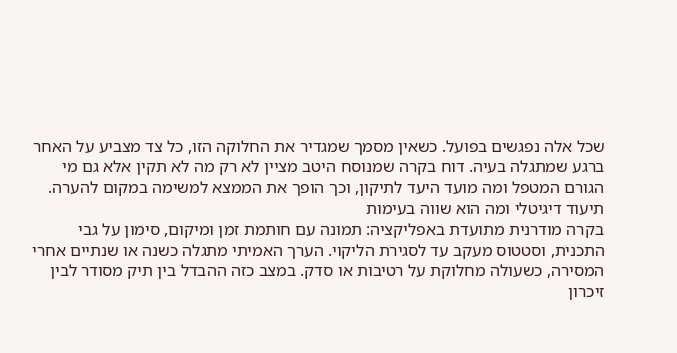שכל אלה נפגשים בפועל. כשאין מסמך שמגדיר את החלוקה הזו, כל צד מצביע על האחר ברגע שמתגלה בעיה. דוח בקרה שמנוסח היטב מציין לא רק מה לא תקין אלא גם מי הגורם המטפל ומה מועד היעד לתיקון, וכך הופך את הממצא למשימה במקום להערה.
תיעוד דיגיטלי ומה הוא שווה בעימות
בקרה מודרנית מתועדת באפליקציה: תמונה עם חותמת זמן ומיקום, סימון על גבי התכנית, וסטטוס מעקב עד לסגירת הליקוי. הערך האמיתי מתגלה כשנה או שנתיים אחרי המסירה, כשעולה מחלוקת על רטיבות או סדק. במצב כזה ההבדל בין תיק מסודר לבין זיכרון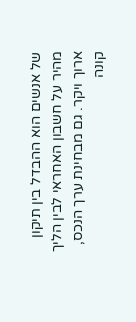של אנשים הוא ההבדל בין תיקון מהיר על חשבון האחראי לבין הליך ארוך ויקר. גם מבחינת ערך הנכס, קונה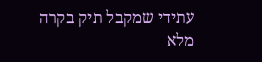עתידי שמקבל תיק בקרה מלא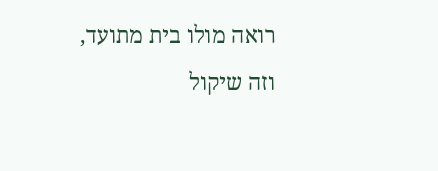רואה מולו בית מתועד, וזה שיקול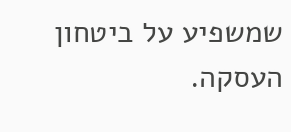שמשפיע על ביטחון העסקה.